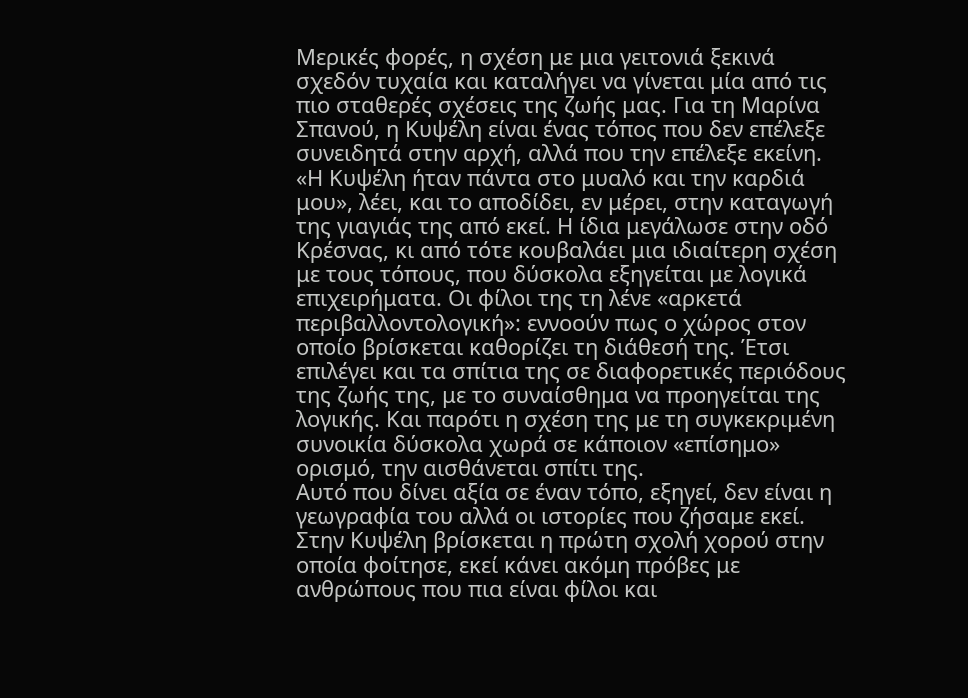Μερικές φορές, η σχέση με μια γειτονιά ξεκινά σχεδόν τυχαία και καταλήγει να γίνεται μία από τις πιο σταθερές σχέσεις της ζωής μας. Για τη Μαρίνα Σπανού, η Κυψέλη είναι ένας τόπος που δεν επέλεξε συνειδητά στην αρχή, αλλά που την επέλεξε εκείνη.
«Η Κυψέλη ήταν πάντα στο μυαλό και την καρδιά μου», λέει, και το αποδίδει, εν μέρει, στην καταγωγή της γιαγιάς της από εκεί. Η ίδια μεγάλωσε στην οδό Κρέσνας, κι από τότε κουβαλάει μια ιδιαίτερη σχέση με τους τόπους, που δύσκολα εξηγείται με λογικά επιχειρήματα. Οι φίλοι της τη λένε «αρκετά περιβαλλοντολογική»: εννοούν πως ο χώρος στον οποίο βρίσκεται καθορίζει τη διάθεσή της. Έτσι επιλέγει και τα σπίτια της σε διαφορετικές περιόδους της ζωής της, με το συναίσθημα να προηγείται της λογικής. Και παρότι η σχέση της με τη συγκεκριμένη συνοικία δύσκολα χωρά σε κάποιον «επίσημο» ορισμό, την αισθάνεται σπίτι της.
Αυτό που δίνει αξία σε έναν τόπο, εξηγεί, δεν είναι η γεωγραφία του αλλά οι ιστορίες που ζήσαμε εκεί. Στην Κυψέλη βρίσκεται η πρώτη σχολή χορού στην οποία φοίτησε, εκεί κάνει ακόμη πρόβες με ανθρώπους που πια είναι φίλοι και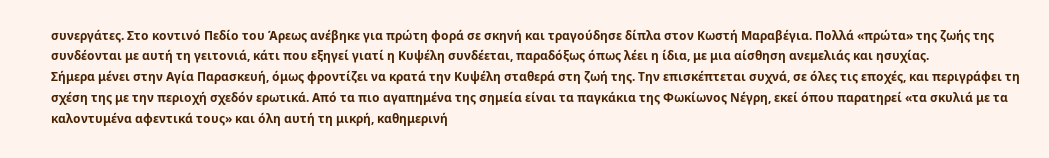συνεργάτες. Στο κοντινό Πεδίο του Άρεως ανέβηκε για πρώτη φορά σε σκηνή και τραγούδησε δίπλα στον Κωστή Μαραβέγια. Πολλά «πρώτα» της ζωής της συνδέονται με αυτή τη γειτονιά, κάτι που εξηγεί γιατί η Κυψέλη συνδέεται, παραδόξως όπως λέει η ίδια, με μια αίσθηση ανεμελιάς και ησυχίας.
Σήμερα μένει στην Αγία Παρασκευή, όμως φροντίζει να κρατά την Κυψέλη σταθερά στη ζωή της. Την επισκέπτεται συχνά, σε όλες τις εποχές, και περιγράφει τη σχέση της με την περιοχή σχεδόν ερωτικά. Από τα πιο αγαπημένα της σημεία είναι τα παγκάκια της Φωκίωνος Νέγρη, εκεί όπου παρατηρεί «τα σκυλιά με τα καλοντυμένα αφεντικά τους» και όλη αυτή τη μικρή, καθημερινή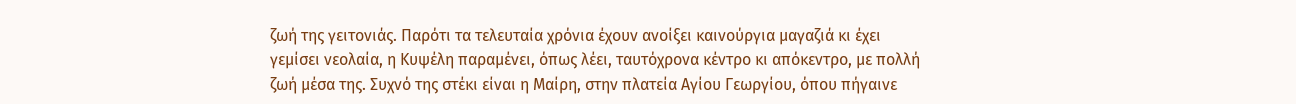ζωή της γειτονιάς. Παρότι τα τελευταία χρόνια έχουν ανοίξει καινούργια μαγαζιά κι έχει γεμίσει νεολαία, η Κυψέλη παραμένει, όπως λέει, ταυτόχρονα κέντρο κι απόκεντρο, με πολλή ζωή μέσα της. Συχνό της στέκι είναι η Μαίρη, στην πλατεία Αγίου Γεωργίου, όπου πήγαινε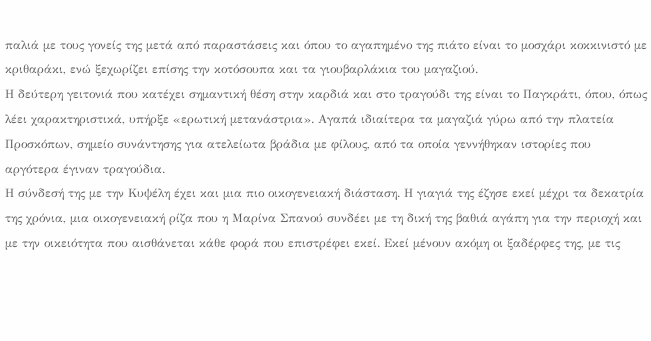παλιά με τους γονείς της μετά από παραστάσεις και όπου το αγαπημένο της πιάτο είναι το μοσχάρι κοκκινιστό με κριθαράκι, ενώ ξεχωρίζει επίσης την κοτόσουπα και τα γιουβαρλάκια του μαγαζιού.
Η δεύτερη γειτονιά που κατέχει σημαντική θέση στην καρδιά και στο τραγούδι της είναι το Παγκράτι, όπου, όπως λέει χαρακτηριστικά, υπήρξε «ερωτική μετανάστρια». Αγαπά ιδιαίτερα τα μαγαζιά γύρω από την πλατεία Προσκόπων, σημείο συνάντησης για ατελείωτα βράδια με φίλους, από τα οποία γεννήθηκαν ιστορίες που αργότερα έγιναν τραγούδια.
Η σύνδεσή της με την Κυψέλη έχει και μια πιο οικογενειακή διάσταση. Η γιαγιά της έζησε εκεί μέχρι τα δεκατρία της χρόνια, μια οικογενειακή ρίζα που η Μαρίνα Σπανού συνδέει με τη δική της βαθιά αγάπη για την περιοχή και με την οικειότητα που αισθάνεται κάθε φορά που επιστρέφει εκεί. Εκεί μένουν ακόμη οι ξαδέρφες της, με τις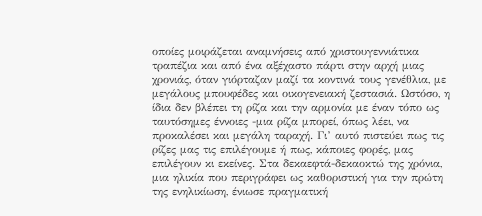οποίες μοιράζεται αναμνήσεις από χριστουγεννιάτικα τραπέζια και από ένα αξέχαστο πάρτι στην αρχή μιας χρονιάς, όταν γιόρταζαν μαζί τα κοντινά τους γενέθλια, με μεγάλους μπουφέδες και οικογενειακή ζεστασιά. Ωστόσο, η ίδια δεν βλέπει τη ρίζα και την αρμονία με έναν τόπο ως ταυτόσημες έννοιες -μια ρίζα μπορεί, όπως λέει, να προκαλέσει και μεγάλη ταραχή. Γι’ αυτό πιστεύει πως τις ρίζες μας τις επιλέγουμε ή πως, κάποιες φορές, μας επιλέγουν κι εκείνες. Στα δεκαεφτά-δεκαοκτώ της χρόνια, μια ηλικία που περιγράφει ως καθοριστική για την πρώτη της ενηλικίωση, ένιωσε πραγματική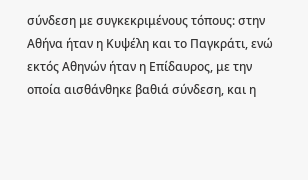σύνδεση με συγκεκριμένους τόπους: στην Αθήνα ήταν η Κυψέλη και το Παγκράτι, ενώ εκτός Αθηνών ήταν η Επίδαυρος, με την οποία αισθάνθηκε βαθιά σύνδεση, και η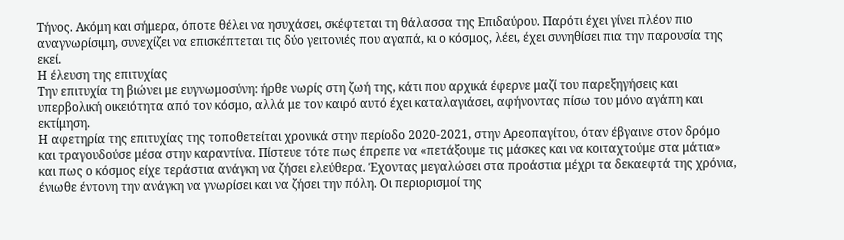Τήνος. Ακόμη και σήμερα, όποτε θέλει να ησυχάσει, σκέφτεται τη θάλασσα της Επιδαύρου. Παρότι έχει γίνει πλέον πιο αναγνωρίσιμη, συνεχίζει να επισκέπτεται τις δύο γειτονιές που αγαπά, κι ο κόσμος, λέει, έχει συνηθίσει πια την παρουσία της εκεί.
Η έλευση της επιτυχίας
Την επιτυχία τη βιώνει με ευγνωμοσύνη: ήρθε νωρίς στη ζωή της, κάτι που αρχικά έφερνε μαζί του παρεξηγήσεις και υπερβολική οικειότητα από τον κόσμο, αλλά με τον καιρό αυτό έχει καταλαγιάσει, αφήνοντας πίσω του μόνο αγάπη και εκτίμηση.
Η αφετηρία της επιτυχίας της τοποθετείται χρονικά στην περίοδο 2020-2021, στην Αρεοπαγίτου, όταν έβγαινε στον δρόμο και τραγουδούσε μέσα στην καραντίνα. Πίστευε τότε πως έπρεπε να «πετάξουμε τις μάσκες και να κοιταχτούμε στα μάτια» και πως ο κόσμος είχε τεράστια ανάγκη να ζήσει ελεύθερα. Έχοντας μεγαλώσει στα προάστια μέχρι τα δεκαεφτά της χρόνια, ένιωθε έντονη την ανάγκη να γνωρίσει και να ζήσει την πόλη. Οι περιορισμοί της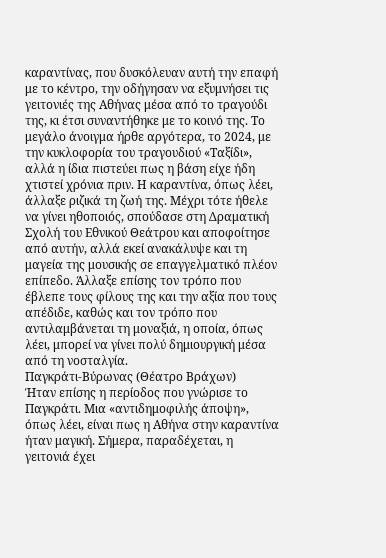καραντίνας, που δυσκόλευαν αυτή την επαφή με το κέντρο, την οδήγησαν να εξυμνήσει τις γειτονιές της Αθήνας μέσα από το τραγούδι της, κι έτσι συναντήθηκε με το κοινό της. Το μεγάλο άνοιγμα ήρθε αργότερα, το 2024, με την κυκλοφορία του τραγουδιού «Ταξίδι», αλλά η ίδια πιστεύει πως η βάση είχε ήδη χτιστεί χρόνια πριν. Η καραντίνα, όπως λέει, άλλαξε ριζικά τη ζωή της. Μέχρι τότε ήθελε να γίνει ηθοποιός, σπούδασε στη Δραματική Σχολή του Εθνικού Θεάτρου και αποφοίτησε από αυτήν, αλλά εκεί ανακάλυψε και τη μαγεία της μουσικής σε επαγγελματικό πλέον επίπεδο. Άλλαξε επίσης τον τρόπο που έβλεπε τους φίλους της και την αξία που τους απέδιδε, καθώς και τον τρόπο που αντιλαμβάνεται τη μοναξιά, η οποία, όπως λέει, μπορεί να γίνει πολύ δημιουργική μέσα από τη νοσταλγία.
Παγκράτι-Βύρωνας (Θέατρο Βράχων)
Ήταν επίσης η περίοδος που γνώρισε το Παγκράτι. Μια «αντιδημοφιλής άποψη», όπως λέει, είναι πως η Αθήνα στην καραντίνα ήταν μαγική. Σήμερα, παραδέχεται, η γειτονιά έχει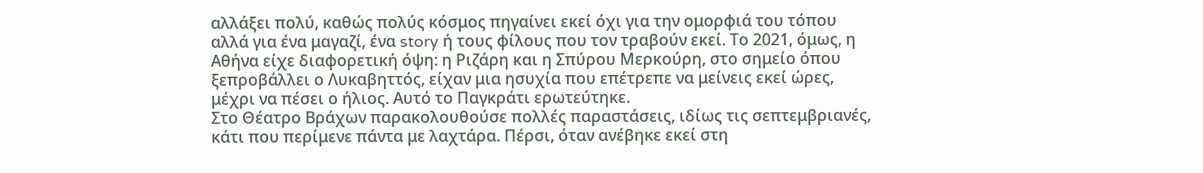αλλάξει πολύ, καθώς πολύς κόσμος πηγαίνει εκεί όχι για την ομορφιά του τόπου αλλά για ένα μαγαζί, ένα story ή τους φίλους που τον τραβούν εκεί. Το 2021, όμως, η Αθήνα είχε διαφορετική όψη: η Ριζάρη και η Σπύρου Μερκούρη, στο σημείο όπου ξεπροβάλλει ο Λυκαβηττός, είχαν μια ησυχία που επέτρεπε να μείνεις εκεί ώρες, μέχρι να πέσει ο ήλιος. Αυτό το Παγκράτι ερωτεύτηκε.
Στο Θέατρο Βράχων παρακολουθούσε πολλές παραστάσεις, ιδίως τις σεπτεμβριανές, κάτι που περίμενε πάντα με λαχτάρα. Πέρσι, όταν ανέβηκε εκεί στη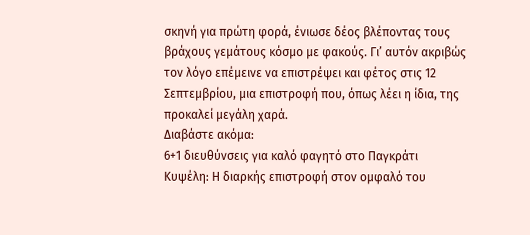σκηνή για πρώτη φορά, ένιωσε δέος βλέποντας τους βράχους γεμάτους κόσμο με φακούς. Γι’ αυτόν ακριβώς τον λόγο επέμεινε να επιστρέψει και φέτος στις 12 Σεπτεμβρίου, μια επιστροφή που, όπως λέει η ίδια, της προκαλεί μεγάλη χαρά.
Διαβάστε ακόμα:
6+1 διευθύνσεις για καλό φαγητό στο Παγκράτι
Κυψέλη: Η διαρκής επιστροφή στον ομφαλό του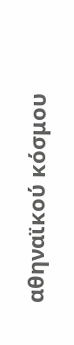αθηναϊκού κόσμου